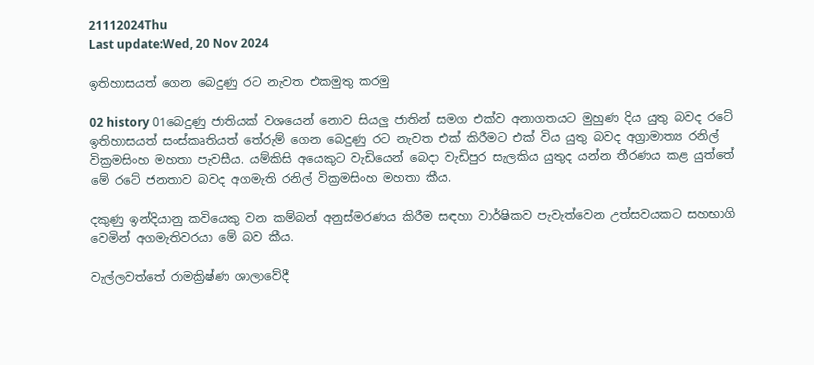21112024Thu
Last update:Wed, 20 Nov 2024

ඉතිහාසයත් ගෙන බෙදුණු රට නැවත එකමුතු කරමු

02 history 01බෙදුණු ජාතියක් වශයෙන් නොව සියලු ජාතින් සමග එක්ව අනාගතයට මුහුණ දිය යුතු බවද රටේ ඉතිහාසයත් සංස්කෘතියත් තේරුම්‍‍ ගෙන බෙදුණු රට නැවත එක් කිරීමට එක් විය යුතු බවද අග්‍රාමාත්‍ය රනිල් වික්‍රමසිංහ මහතා පැවසීය. යම්කිසි අයෙකුට වැඩියෙන් බෙදා වැඩිපුර සැලකිය යුතුද යන්න තීරණය කළ යුත්තේ මේ රටේ ජනතාව බවද අගමැති රනිල් වික්‍රමසිංහ මහතා කීය.

දකුණු ඉන්දියානු කවියෙකු වන කම්බන් අනුස්මරණය කිරීම සඳහා වාර්ෂිකව පැවැත්වෙන උත්සවයකට සහභාගි වෙමින් අගමැතිවරයා මේ බව කීය.

වැල්ලවත්තේ රාමක්‍රිෂ්ණ ශාලාවේදී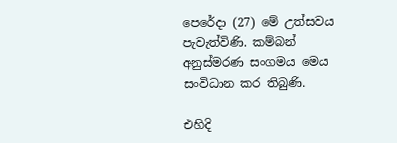පෙරේදා (27) මේ උත්සවය පැවැත්විණි. කම්බන් අනුස්මරණ සංගමය මෙය සංවිධාන කර තිබුණි.

එහිදි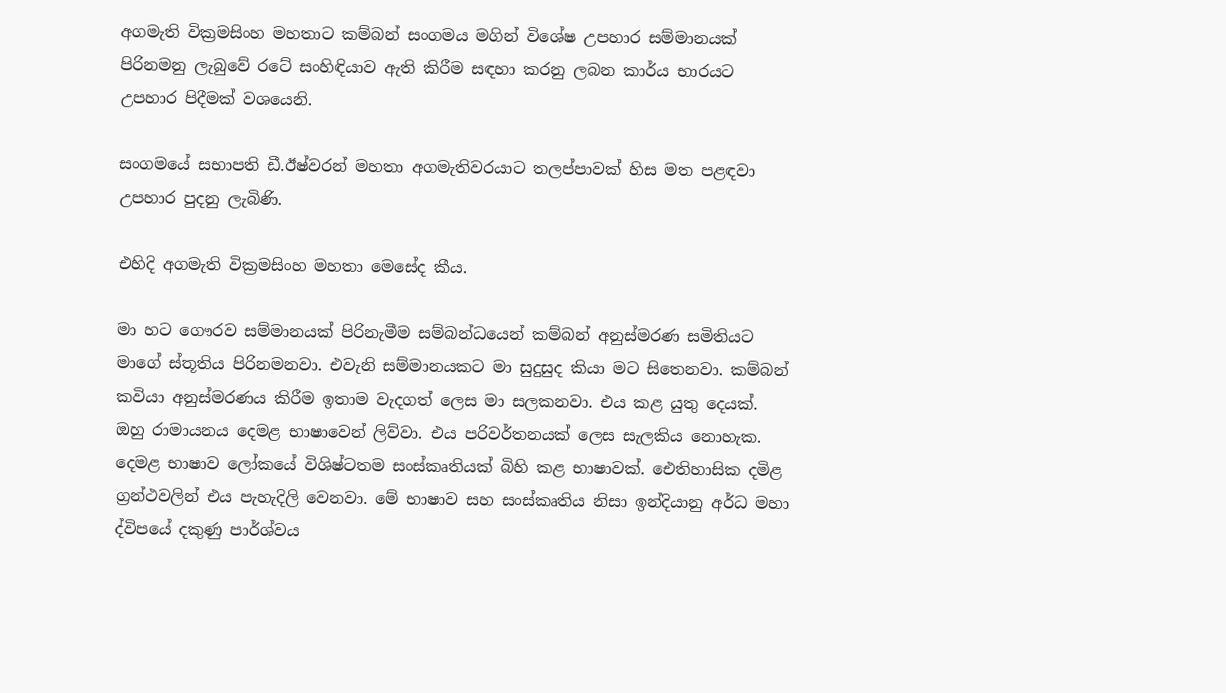අගමැති වික්‍රමසිංහ මහතාට කම්බන් සංගමය මගින් විශේෂ උපහාර සම්මානයක් පිරිනමනු ලැබුවේ රටේ සංහිඳියාව ඇති කිරීම සඳහා කරනු ලබන කාර්ය භාරයට උපහාර පිදීමක් වශයෙනි.

සංගමයේ සභාපති ඩී.ඊෂ්වරන් මහතා අගමැතිවරයාට තලප්පාවක් හිස මත පළඳවා උපහාර පුදනු ලැබිණි.

එහිදි අගමැති වික්‍රමසිංහ මහතා මෙසේද කීය.

මා හට ගෞරව සම්මානයක් පිරිනැමීම සම්බන්ධයෙන් කම්බන් අනුස්මරණ සමිතියට මාගේ ස්තූතිය පිරිනමනවා. එවැනි සම්මානයකට මා සුදුසුද කියා මට සිතෙනවා. කම්බන් කවියා අනුස්මරණය කිරීම ඉතාම වැදගත් ලෙස මා සලකනවා. එය කළ යුතු දෙයක්. ඔහු රාමායනය දෙමළ භාෂාවෙන් ලිව්වා. එය පරිවර්තනයක් ලෙස සැලකිය නොහැක. දෙමළ භාෂාව ලෝකයේ විශිෂ්ටතම සංස්කෘතියක් බිහි කළ භාෂාවක්. ඓතිහාසික දමිළ ග්‍රන්ථවලින් එය පැහැදිලි වෙනවා. මේ භාෂාව සහ සංස්කෘතිය නිසා ඉන්දියානු අර්ධ මහා ද්විපයේ දකුණු පාර්ශ්වය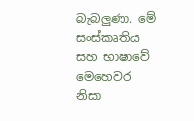බැබලුණා. මේ සංස්කෘතිය සහ භාෂාවේ මෙහෙවර නිසා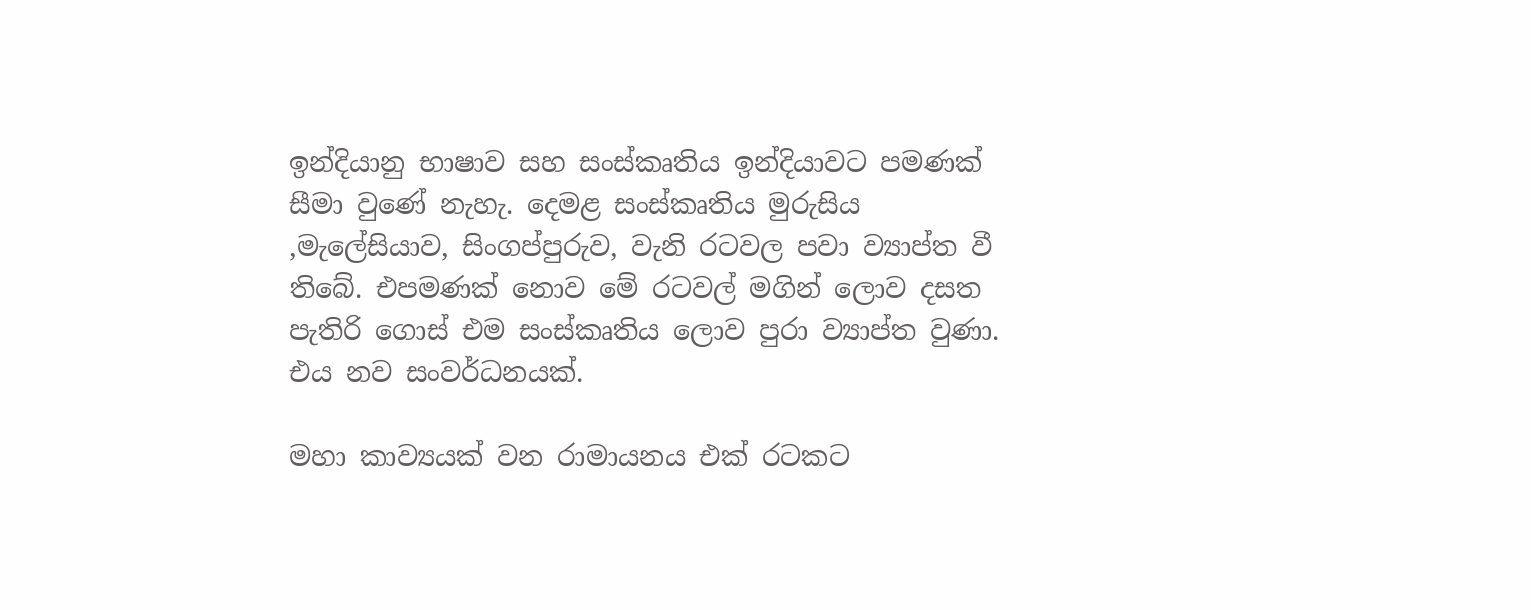ඉන්දියානු භාෂාව සහ සංස්කෘතිය ඉන්දියාවට පමණක් සීමා වුණේ නැහැ. දෙමළ සංස්කෘතිය මුරුසිය ,මැලේසියාව, සිංගප්පුරුව, වැනි රටවල පවා ව්‍යාප්ත වී තිබේ. එපමණක් ‍නොව ‍මේ රටවල් මගින් ලොව දසත පැතිරි ගොස් එම සංස්කෘතිය ලොව පුරා ව්‍යාප්ත වුණා. එය නව සංවර්ධනයක්.

මහා කාව්‍යයක් වන රාමායනය එක් රටකට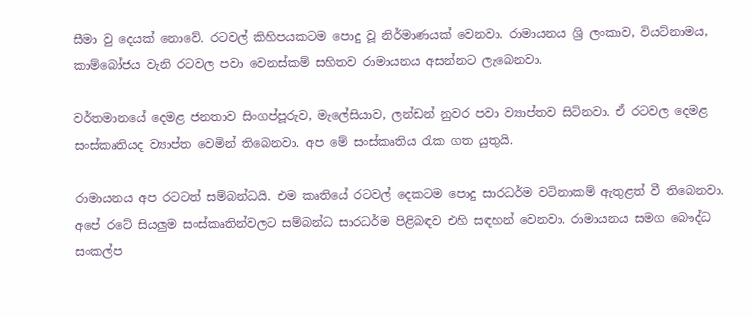සීමා වු දෙයක් නොවේ. රටවල් කිහිපයකටම පොදු වූ නිර්මාණයක් වෙනවා. රාමායනය ශ්‍රි ලංකාව, වියට්නාමය, කාම්බෝජය වැනි රටවල පවා වෙනස්කම් සහිතව රාමායනය අසන්නට ලැබෙනවා.

වර්තමානයේ දෙමළ ජනතාව සිංගප්පූරුව, මැලේසියාව, ලන්ඩන් නුවර පවා ව්‍යාප්තව සිටිනවා. ඒ රටවල දෙමළ සංස්කෘතියද ව්‍යාප්ත වෙමින් තිබෙනවා. අප මේ සංස්කෘතිය රැක ගත යුතුයි.

රාමායනය අප රටටත් සම්බන්ධයි. එම කෘතියේ රටවල් දෙකටම පොදු සාරධර්ම වටිනාකම් ඇතුළත් වී තිබෙනවා. අපේ රටේ සියලුම සංස්කෘතින්වලට සම්බන්ධ සාරධර්ම පිළිබඳව එහි සඳහන් වෙනවා. රාමායනය සමග බෞද්ධ සංකල්ප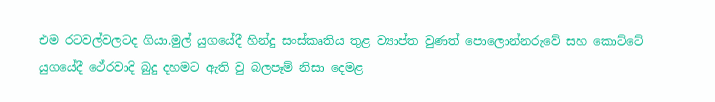එම රටවල්වලටද ගියා.මුල් යුගයේදී හින්දු සංස්කෘතිය තුළ ව්‍යාප්ත වුණත් පොලොන්නරුවේ සහ කොට්ටේ යුගයේදී ථේරවාදි බුදු දහමට ඇති වු බලපෑම් නිසා දෙමළ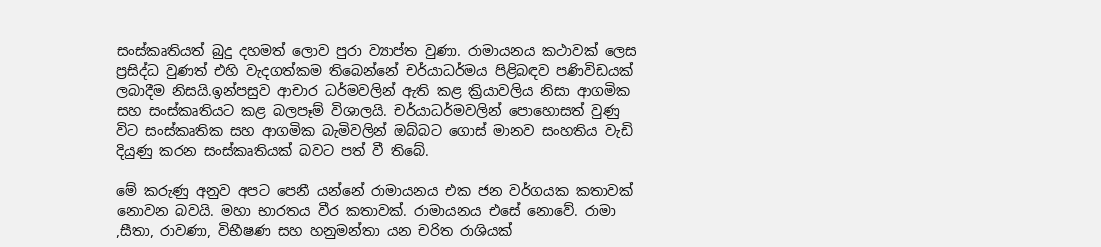සංස්කෘතියත් බුදු දහමත් ලොව පුරා ව්‍යාප්ත වුණා. රාමායනය කථාවක් ලෙස ප්‍රසිද්ධ වුණත් එහි වැදගත්කම තිබෙන්නේ චර්යාධර්මය පිළිබඳව පණිවිඩයක් ලබාදීම නිසයි.ඉන්පසුව ආචාර ධර්මවලින් ඇති කළ ක්‍රියාවලිය නිසා ආගමික සහ සංස්කෘතියට කළ බලපෑම් විශාලයි. චර්යාධර්මවලින් පොහොසත් වුණු විට සංස්කෘතික සහ ආගමික බැමිවලින් ඔබ්බට ගොස් මානව සංහතිය වැඩි දියුණු කරන සංස්කෘතියක් බවට පත් වී තිබේ.

මේ කරුණු අනුව අපට පෙනී යන්නේ රාමායනය එක ජන වර්ගයක කතාවක් නොවන බවයි. මහා භාරතය වීර කතාවක්. රාමායනය එසේ නොවේ. රාමා ,සීතා, රාවණා, විභීෂණ සහ හනුමන්තා යන චරිත රාශියක්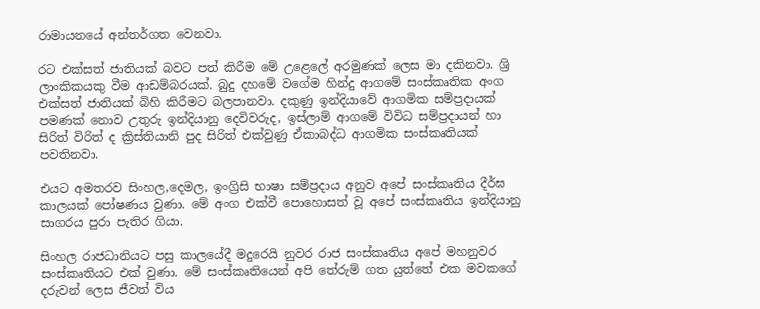රාමායනයේ අන්තර්ගත වෙනවා.

රට එක්සත් ජාතියක් බවට පත් කිරීම මේ උළෙලේ අරමුණක් ලෙස මා දකිනවා. ශ්‍රි ලාංකිකයකු වීම ආඩම්බරයක්. බුදු දහමේ වගේම හින්දු ආගමේ සංස්කෘතික අංග එක්සත් ජාතියක් බිහි කිරීමට බලපානවා. දකුණු ඉන්දියාවේ ආගමික සම්ප්‍රදායක් පමණක් නොව උතුරු ඉන්දියානු දෙවිවරුද, ඉස්ලාම් ආගමේ විවිධ සම්ප්‍රදායන් හා සිරිත් විරිත් ද ක්‍රිස්තියානි පුද සිරිත් එක්වුණු ඒකාබද්ධ ආගමික සංස්කෘතියක් පවතිනවා.

එයට ‍අමතරව සිංහල,දෙමල, ඉංග්‍රිසි භාෂා සම්ප්‍රදාය අනුව අපේ සංස්කෘතිය දීර්ඝ කාලයක් පෝෂණය වුණා. මේ අංග එක්වී පොහොසත් වූ අපේ සංස්කෘතිය ඉන්දියානු සාගරය පුරා පැතිර ගියා.

සිංහල රාජධානිය‍ට පසු කාලයේදී මදුරෙයි නුවර රාජ සංස්කෘතිය අපේ මහනුවර සංස්කෘතියට එක් වුණා. මේ සංස්කෘතියෙන් අපි තේරුම් ගත යුත්තේ එක මවකගේ දරුවන් ලෙස ජීවත් විය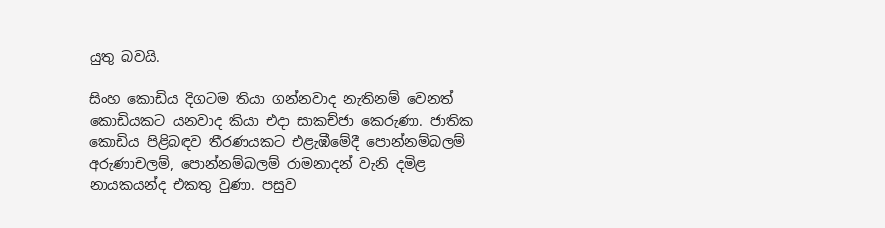යුතු බවයි.

සිංහ කොඩිය දිගටම තියා ගන්නවාද නැතිනම් වෙනත් කොඩියකට යනවාද කියා එදා සාකච්ජා කෙරුණා. ජාතික කොඩිය පිළිබඳව තීරණයකට එළැඹීමේදී පොන්නම්බලම් අරුණාචලම්, පොන්නම්බලම් රාමනාදන් වැනි දමිළ නායකයන්ද එකතු වුණා. පසුව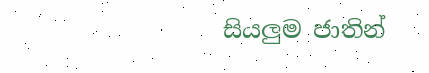සියලුම ජාතින්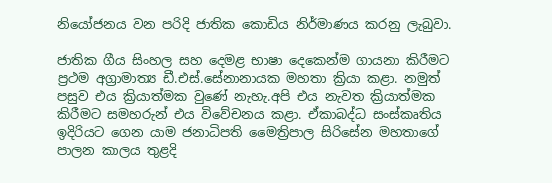නියෝජනය වන පරිදි ජාතික කොඩිය නිර්මාණය කරනු ලැබුවා.

ජාතික ගීය සිංහල සහ දෙමළ භාෂා දෙකෙන්ම ගායනා කිරීමට ප්‍රථම අග්‍රාමාත්‍ය ඩී.එස්.සේනානායක මහතා ක්‍රියා කළා. නමුත් පසුව එය ක්‍රියාත්මක වුණේ නැහැ.අපි එය නැවත ක්‍රියාත්මක කිරීමට සමහරුන් එය විවේචනය කළා. ඒකාබද්ධ සංස්කෘතිය ඉදිරියට ගෙන යාම ජනාධිපති මෛත්‍රිපාල සිරිසේන මහතාගේ පාලන කාලය තුළදි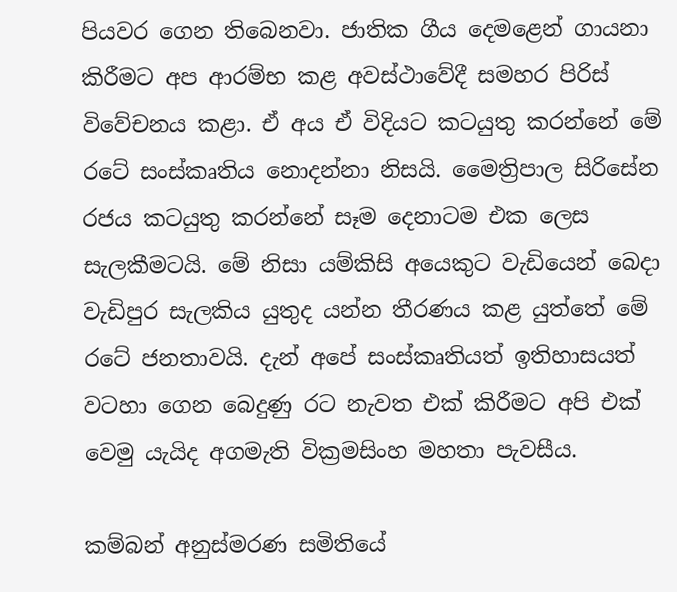පියවර ගෙන තිබෙනවා. ජාතික ගීය දෙමළෙන් ගායනා කිරීමට අප ආරම්භ කළ අවස්ථාවේදී සමහර පිරිස් විවේචනය කළා. ඒ අය ඒ විදියට කටයුතු කරන්නේ මේ රටේ සංස්කෘතිය නොදන්නා නිසයි. මෛත්‍රිපාල සිරිසේන රජය කටයුතු කරන්නේ සෑම දෙනා‍ටම එක ලෙස සැලකීමටයි. මේ නිසා යම්කිසි අයෙකුට වැඩියෙන් බෙදා වැඩිපුර සැලකිය යුතුද යන්න තීරණය කළ යුත්තේ මේ රටේ ජනතාවයි. දැන් අපේ සංස්කෘතියත් ඉතිහාසයත් වටහා ගෙන බෙදුණු රට නැවත එක් කිරීමට අපි එක් වෙමු යැයිද අගමැති වික්‍රමසිංහ මහතා පැවසීය.

කම්බන් අනුස්මරණ සමි‍‍තියේ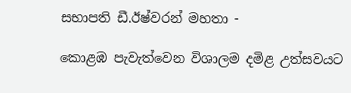සභාපති ඩී.ඊෂ්වරන් මහතා -

කොළඹ පැවැත්වෙන විශාලම ‍දමිළ උත්සවයට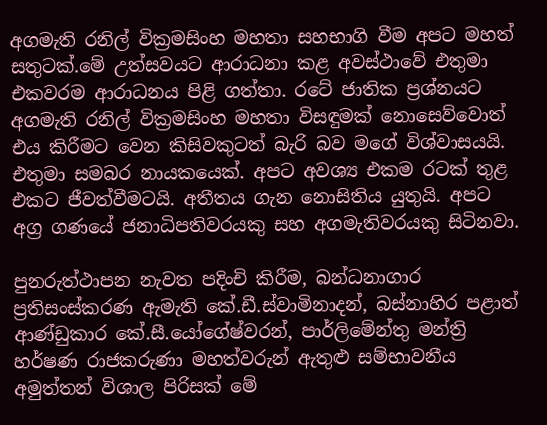අගමැති රනිල් වික්‍රමසිංහ මහතා සහභාගි වීම අපට මහත් සතුටක්.මේ උත්සවයට ආරාධනා කළ අවස්ථාවේ එතුමා එකවරම ආරාධනය පිළි ගත්තා. රටේ ජාතික ප්‍රශ්නයට අගමැති රනිල් වික්‍රමසිංහ මහතා විසඳුමක් නොසෙව්වොත් එය කිරීමට වෙන කිසිවකුටත් බැරි බව ම‍ගේ විශ්වාසයයි. එතුමා සමබර නායකයෙක්. අපට අවශ්‍ය එකම රටක් තුළ එකට ජීවත්වීමටයි. අතීතය ගැන නොසිතිය යුතුයි. අපට අග්‍ර ගණයේ ජනාධිපතිවරයකු සහ අගමැතිවරයකු සිටිනවා.

පුනරුත්ථාපන නැවත පදිංචි කිරීම, බන්ධනාගාර ප්‍රතිසංස්කරණ ඇමැති කේ.ඩී.ස්වාමිනාදන්, බස්නාහිර පළාත් ආණ්ඩුකාර කේ.සී.යෝගේෂ්වරන්, පාර්ලිමේන්තු මන්ත්‍රි හර්ෂණ රාජකරුණා මහත්වරුන් ඇතුළු සම්භාවනීය අමුත්තන් විශාල පිරිසක් මේ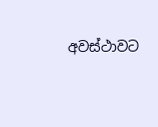අවස්ථාවට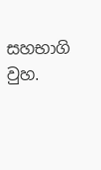සහභාගි වුහ.